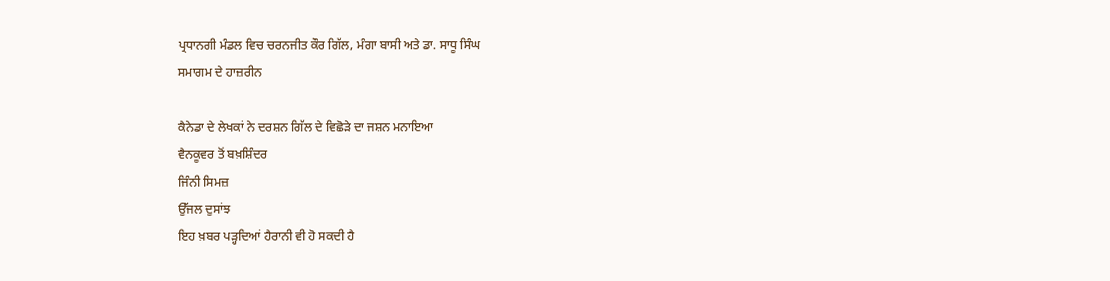ਪ੍ਰਧਾਨਗੀ ਮੰਡਲ ਵਿਚ ਚਰਨਜੀਤ ਕੌਰ ਗਿੱਲ, ਮੰਗਾ ਬਾਸੀ ਅਤੇ ਡਾ. ਸਾਧੂ ਸਿੰਘ
ਸਮਾਗਮ ਦੇ ਹਾਜ਼ਰੀਨ

ਕੈਨੇਡਾ ਦੇ ਲੇਖਕਾਂ ਨੇ ਦਰਸ਼ਨ ਗਿੱਲ ਦੇ ਵਿਛੋੜੇ ਦਾ ਜਸ਼ਨ ਮਨਾਇਆ
ਵੈਨਕੂਵਰ ਤੋਂ ਬਖ਼ਸ਼ਿੰਦਰ
ਜਿੰਨੀ ਸਿਮਜ਼
ਉੱਜਲ ਦੁਸਾਂਝ
ਇਹ ਖ਼ਬਰ ਪੜ੍ਹਦਿਆਂ ਹੈਰਾਨੀ ਵੀ ਹੋ ਸਕਦੀ ਹੈ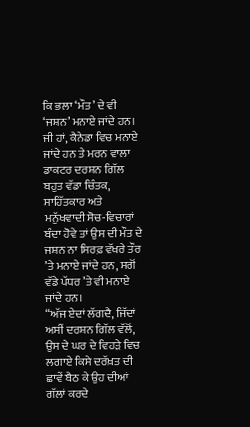ਕਿ ਭਲਾ ‘ਮੌਤ’ ਦੇ ਵੀ ‘ਜਸ਼ਨ’ ਮਨਾਏ ਜਾਂਦੇ ਹਨ। ਜੀ ਹਾਂ, ਕੈਨੇਡਾ ਵਿਚ ਮਨਾਏ ਜਾਂਦੇ ਹਨ ਤੇ ਮਰਨ ਵਾਲਾ ਡਾਕਟਰ ਦਰਸ਼ਨ ਗਿੱਲ ਬਹੁਤ ਵੱਡਾ ਚਿੰਤਕ, ਸਾਹਿੱਤਕਾਰ ਅਤੇ ਮਨੁੱਖਵਾਦੀ ਸੋਚ-ਵਿਚਾਰਾਂ ਬੰਦਾ ਹੋਵੇ ਤਾਂ ਉਸ ਦੀ ਮੌਤ ਦੇ ਜਸ਼ਨ ਨਾ ਸਿਰਫ਼ ਵੱਖਰੇ ਤੌਰ ’ਤੇ ਮਨਾਏ ਜਾਂਦੇ ਹਨ, ਸਗੋਂ ਵੱਡੇ ਪੱਧਰ ’ਤੇ ਵੀ ਮਨਾਏ ਜਾਂਦੇ ਹਨ।
“ਅੱਜ ਏਦਾਂ ਲੱਗਦੈ, ਜਿੱਦਾਂ ਅਸੀਂ ਦਰਸ਼ਨ ਗਿੱਲ ਵੱਲੋਂ, ਉਸ ਦੇ ਘਰ ਦੇ ਵਿਹੜੇ ਵਿਚ ਲਗਾਏ ਕਿਸੇ ਦਰੱਖ਼ਤ ਦੀ ਛਾਵੇਂ ਬੈਠ ਕੇ ਉਹ ਦੀਆਂ ਗੱਲਾਂ ਕਰਦੇ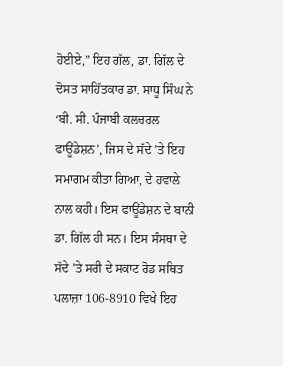ਹੋਈਏ,” ਇਹ ਗੱਲ, ਡਾ. ਗਿੱਲ ਦੇ ਦੋਸਤ ਸਾਹਿੱਤਕਾਰ ਡਾ. ਸਾਧੂ ਸਿੰਘ ਨੇ ‘ਬੀ. ਸੀ. ਪੰਜਾਬੀ ਕਲਚਰਲ ਫਾਊਂਡੇਸ਼ਨ’, ਜਿਸ ਦੇ ਸੱਦੇ ’ਤੇ ਇਹ ਸਮਾਗਮ ਕੀਤਾ ਗਿਆ, ਦੇ ਹਵਾਲੇ ਨਾਲ ਕਹੀ। ਇਸ ਫਾਊਂਡੇਸ਼ਨ ਦੇ ਬਾਨੀ ਡਾ. ਗਿੱਲ ਹੀ ਸਨ। ਇਸ ਸੰਸਥਾ ਦੇ ਸੱਦੇ ’ਤੇ ਸਰੀ ਦੇ ਸਕਾਟ ਰੋਡ ਸਥਿਤ ਪਲਾਜ਼ਾ 106-8910 ਵਿਖੇ ਇਹ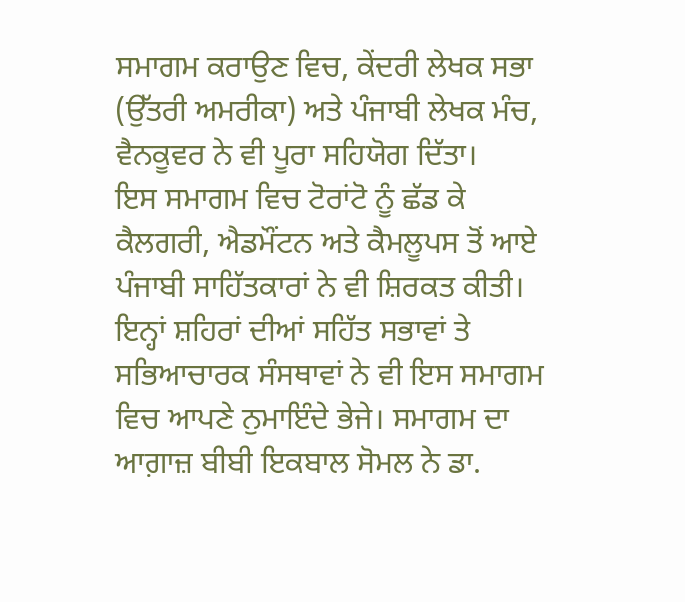ਸਮਾਗਮ ਕਰਾਉਣ ਵਿਚ, ਕੇਂਦਰੀ ਲੇਖਕ ਸਭਾ (ਉੱਤਰੀ ਅਮਰੀਕਾ) ਅਤੇ ਪੰਜਾਬੀ ਲੇਖਕ ਮੰਚ, ਵੈਨਕੂਵਰ ਨੇ ਵੀ ਪੂਰਾ ਸਹਿਯੋਗ ਦਿੱਤਾ।
ਇਸ ਸਮਾਗਮ ਵਿਚ ਟੋਰਾਂਟੋ ਨੂੰ ਛੱਡ ਕੇ ਕੈਲਗਰੀ, ਐਡਮੌਂਟਨ ਅਤੇ ਕੈਮਲੂਪਸ ਤੋਂ ਆਏ ਪੰਜਾਬੀ ਸਾਹਿੱਤਕਾਰਾਂ ਨੇ ਵੀ ਸ਼ਿਰਕਤ ਕੀਤੀ। ਇਨ੍ਹਾਂ ਸ਼ਹਿਰਾਂ ਦੀਆਂ ਸਹਿੱਤ ਸਭਾਵਾਂ ਤੇ ਸਭਿਆਚਾਰਕ ਸੰਸਥਾਵਾਂ ਨੇ ਵੀ ਇਸ ਸਮਾਗਮ ਵਿਚ ਆਪਣੇ ਨੁਮਾਇੰਦੇ ਭੇਜੇ। ਸਮਾਗਮ ਦਾ ਆਗ਼ਾਜ਼ ਬੀਬੀ ਇਕਬਾਲ ਸੋਮਲ ਨੇ ਡਾ.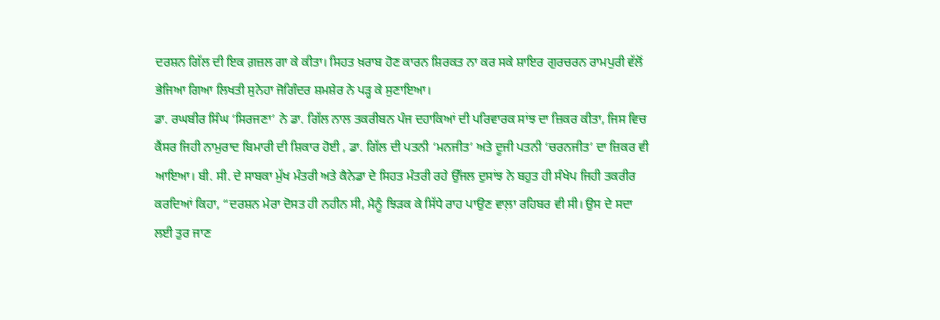ਦਰਸ਼ਨ ਗਿੱਲ ਦੀ ਇਕ ਗ਼ਜ਼ਲ ਗਾ ਕੇ ਕੀਤਾ। ਸਿਹਤ ਖ਼ਰਾਬ ਹੋਣ ਕਾਰਨ ਸ਼ਿਰਕਤ ਨਾ ਕਰ ਸਕੇ ਸ਼ਾਇਰ ਗੁਰਚਰਨ ਰਾਮਪੁਰੀ ਵੱਲੋਂ ਭੇਜਿਆ ਗਿਆ ਲਿਖਤੀ ਸੁਨੇਹਾ ਜੋਗਿੰਦਰ ਸ਼ਮਸ਼ੇਰ ਨੇ ਪੜ੍ਹ ਕੇ ਸੁਣਾਇਆ।
ਡਾ. ਰਘਬੀਰ ਸਿੰਘ ‘ਸਿਰਜਣਾ’ ਨੇ ਡਾ. ਗਿੱਲ ਨਾਲ ਤਕਰੀਬਨ ਪੰਜ ਦਹਾਕਿਆਂ ਦੀ ਪਰਿਵਾਰਕ ਸਾਂਝ ਦਾ ਜ਼ਿਕਰ ਕੀਤਾ, ਜਿਸ ਵਿਚ ਕੈਂਸਰ ਜਿਹੀ ਨਾਮੁਰਾਦ ਬਿਮਾਰੀ ਦੀ ਸ਼ਿਕਾਰ ਹੋਈ , ਡਾ. ਗਿੱਲ ਦੀ ਪਤਨੀ ‘ਮਨਜੀਤ’ ਅਤੇ ਦੂਜੀ ਪਤਨੀ ‘ਚਰਨਜੀਤ’ ਦਾ ਜ਼ਿਕਰ ਵੀ ਆਇਆ। ਬੀ. ਸੀ. ਦੇ ਸਾਬਕਾ ਮੁੱਖ ਮੰਤਰੀ ਅਤੇ ਕੈਨੇਡਾ ਦੇ ਸਿਹਤ ਮੰਤਰੀ ਰਹੇ ਉੱਜਲ ਦੁਸਾਂਝ ਨੇ ਬਹੁਤ ਹੀ ਸੰਖੇਪ ਜਿਹੀ ਤਕਰੀਰ ਕਰਦਿਆਂ ਕਿਹਾ, “ਦਰਸ਼ਨ ਮੇਰਾ ਦੋਸਤ ਹੀ ਨਹੀਨ ਸੀ, ਮੈਨੂੰ ਝਿੜਕ ਕੇ ਸਿੱਧੇ ਰਾਹ ਪਾਉਣ ਵਾਲ਼ਾ ਰਹਿਬਰ ਵੀ ਸੀ। ਉਸ ਦੇ ਸਦਾ ਲਈ ਤੁਰ ਜਾਣ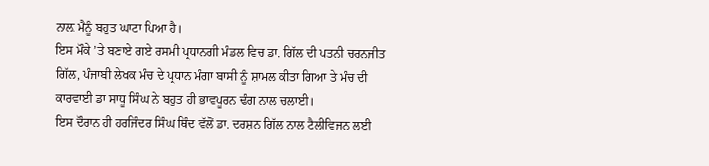ਨਾਲ਼ ਮੈਨੂੰ ਬਹੁਤ ਘਾਟਾ ਪਿਆ ਹੈ।
ਇਸ ਮੌਕੇ ’ਤੇ ਬਣਾਏ ਗਏ ਰਸਮੀ ਪ੍ਰਧਾਨਗੀ ਮੰਡਲ ਵਿਚ ਡਾ. ਗਿੱਲ ਦੀ ਪਤਨੀ ਚਰਨਜੀਤ ਗਿੱਲ, ਪੰਜਾਬੀ ਲੇਖਕ ਮੰਚ ਦੇ ਪ੍ਰਧਾਨ ਮੰਗਾ ਬਾਸੀ ਨੂੰ ਸ਼ਾਮਲ ਕੀਤਾ ਗਿਆ ਤੇ ਮੰਚ ਦੀ ਕਾਰਵਾਈ ਡਾ ਸਾਧੂ ਸਿੰਘ ਨੇ ਬਹੁਤ ਹੀ ਭਾਵਪੂਰਨ ਢੰਗ ਨਾਲ ਚਲਾਈ।
ਇਸ ਦੌਰਾਨ ਹੀ ਹਰਜਿੰਦਰ ਸਿੰਘ ਥਿੰਦ ਵੱਲੋਂ ਡਾ. ਦਰਸ਼ਨ ਗਿੱਲ ਨਾਲ ਟੈਲੀਵਿਜਨ ਲਈ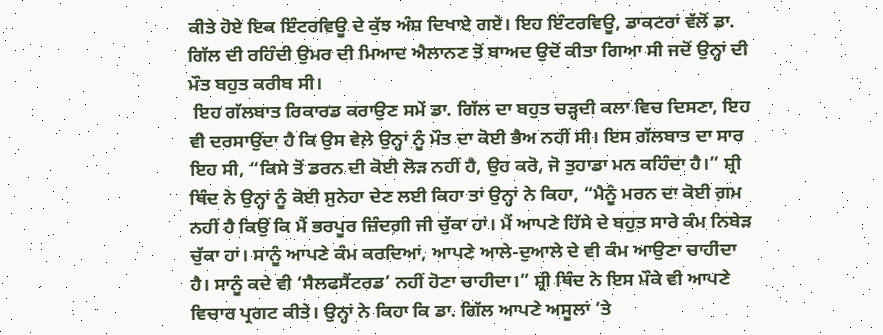ਕੀਤੇ ਹੋਏ ਇਕ ਇੰਟਰਵਿਊ ਦੇ ਕੁੱਝ ਅੰਸ਼ ਦਿਖਾਏ ਗਏ। ਇਹ ਇੰਟਰਵਿਊ, ਡਾਕਟਰਾਂ ਵੱਲੋਂ ਡਾ. ਗਿੱਲ ਦੀ ਰਹਿੰਦੀ ਉਮਰ ਦੀ ਮਿਆਦ ਐਲਾਨਣ ਤੋਂ ਬਾਅਦ ਉਦੋਂ ਕੀਤਾ ਗਿਆ ਸੀ ਜਦੋਂ ਉਨ੍ਹਾਂ ਦੀ ਮੌਤ ਬਹੁਤ ਕਰੀਬ ਸੀ।
 ਇਹ ਗੱਲਬਾਤ ਰਿਕਾਰਡ ਕਰਾਉਣ ਸਮੇਂ ਡਾ. ਗਿੱਲ ਦਾ ਬਹੁਤ ਚੜ੍ਹਦੀ ਕਲਾ ਵਿਚ ਦਿਸਣਾ, ਇਹ ਵੀ ਦਰਸਾਉਂਦਾ ਹੈ ਕਿ ਉਸ ਵੇਲ਼ੇ ਉਨ੍ਹਾਂ ਨੂੰ ਮੌਤ ਦਾ ਕੋਈ ਭੈਅ ਨਹੀਂ ਸੀ। ਇਸ ਗੱਲਬਾਤ ਦਾ ਸਾਰ ਇਹ ਸੀ, “ਕਿਸੇ ਤੋਂ ਡਰਨ ਦੀ ਕੋਈ ਲੋੜ ਨਹੀਂ ਹੈ, ਉਹ ਕਰੋ, ਜੋ ਤੁਹਾਡਾ ਮਨ ਕਹਿੰਦਾ ਹੈ।” ਸ਼੍ਰੀ ਥਿੰਦ ਨੇ ਉਨ੍ਹਾਂ ਨੂੰ ਕੋਈ ਸੁਨੇਹਾ ਦੇਣ ਲਈ ਕਿਹਾ ਤਾਂ ਉਨ੍ਹਾਂ ਨੇ ਕਿਹਾ, “ਮੈਨੂੰ ਮਰਨ ਦਾ ਕੋਈ ਗ਼ਮ ਨਹੀਂ ਹੈ ਕਿਉਂ ਕਿ ਮੈਂ ਭਰਪੂਰ ਜ਼ਿੰਦਗ਼ੀ ਜੀ ਚੁੱਕਾ ਹਾਂ। ਮੈਂ ਆਪਣੇ ਹਿੱਸੇ ਦੇ ਬਹੁਤ ਸਾਰੇ ਕੰਮ ਨਿਬੇੜ ਚੁੱਕਾ ਹਾਂ। ਸਾਨੂੰ ਆਪਣੇ ਕੰਮ ਕਰਦਿਆਂ, ਆਪਣੇ ਆਲੇ-ਦੁਆਲੇ ਦੇ ਵੀ ਕੰਮ ਆਉਣਾ ਚਾਹੀਦਾ ਹੈ। ਸਾਨੂੰ ਕਦੇ ਵੀ ‘ਸੈਲਫਸੈਂਟਰਡ’ ਨਹੀਂ ਹੋਣਾ ਚਾਹੀਦਾ।” ਸ਼੍ਰੀ ਥਿੰਦ ਨੇ ਇਸ ਮੌਕੇ ਵੀ ਆਪਣੇ ਵਿਚਾਰ ਪ੍ਰਗਟ ਕੀਤੇ। ਉਨ੍ਹਾਂ ਨੇ ਕਿਹਾ ਕਿ ਡਾ. ਗਿੱਲ ਆਪਣੇ ਅਸੂਲਾਂ ’ਤੇ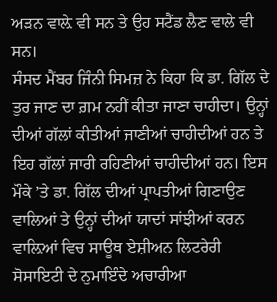ਅੜਨ ਵਾਲ਼ੇ ਵੀ ਸਨ ਤੇ ਉਹ ਸਟੈਂਡ ਲੈਣ ਵਾਲੇ ਵੀ ਸਨ।
ਸੰਸਦ ਮੈਂਬਰ ਜਿੰਨੀ ਸਿਮਜ਼ ਨੇ ਕਿਹਾ ਕਿ ਡਾ. ਗਿੱਲ ਦੇ ਤੁਰ ਜਾਣ ਦਾ ਗ਼ਮ ਨਹੀਂ ਕੀਤਾ ਜਾਣਾ ਚਾਹੀਦਾ। ਉਨ੍ਹਾਂ ਦੀਆਂ ਗੱਲਾਂ ਕੀਤੀਆਂ ਜਾਣੀਆਂ ਚਾਹੀਦੀਆਂ ਹਨ ਤੇ ਇਹ ਗੱਲਾਂ ਜਾਰੀ ਰਹਿਣੀਆਂ ਚਾਹੀਦੀਆਂ ਹਨ। ਇਸ ਮੌਕੇ ’ਤੇ ਡਾ. ਗਿੱਲ ਦੀਆਂ ਪ੍ਰਾਪਤੀਆਂ ਗਿਣਾਉਣ ਵਾਲਿਆਂ ਤੇ ਉਨ੍ਹਾਂ ਦੀਆਂ ਯਾਦਾਂ ਸਾਂਝੀਆਂ ਕਰਨ ਵਾਲ਼ਿਆਂ ਵਿਚ ਸਾਊਥ ਏਸ਼ੀਅਨ ਲਿਟਰੇਰੀ ਸੋਸਾਇਟੀ ਦੇ ਨੁਮਾਇੰਦੇ ਅਚਾਰੀਆ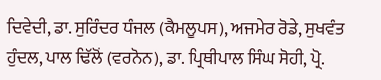ਦਿਵੇਦੀ, ਡਾ. ਸੁਰਿੰਦਰ ਧੰਜਲ (ਕੈਮਲੂਪਸ), ਅਜਮੇਰ ਰੋਡੇ, ਸੁਖਵੰਤ ਹੁੰਦਲ, ਪਾਲ ਢਿੱਲੋਂ (ਵਰਨੋਨ), ਡਾ. ਪ੍ਰਿਥੀਪਾਲ ਸਿੰਘ ਸੋਹੀ, ਪ੍ਰੋ.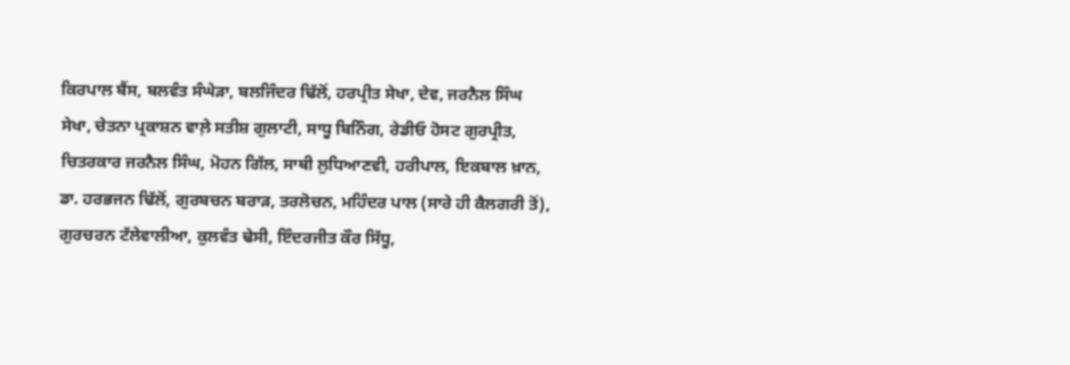ਕਿਰਪਾਲ ਬੈਂਸ, ਬਲਵੰਤ ਸੰਘੇੜਾ, ਬਲਜਿੰਦਰ ਢਿੱਲੋਂ, ਹਰਪ੍ਰੀਤ ਸੇਖਾ, ਦੇਵ, ਜਰਨੈਲ ਸਿੰਘ ਸੇਖਾ, ਚੇਤਨਾ ਪ੍ਰਕਾਸ਼ਨ ਵਾਲ਼ੇ ਸਤੀਸ਼ ਗੁਲਾਟੀ, ਸਾਧੂ ਬਿਨਿੰਗ, ਰੇਡੀਓ ਹੋਸਟ ਗੁਰਪ੍ਰੀਤ, ਚਿਤਰਕਾਰ ਜਰਨੈਲ ਸਿੰਘ, ਮੋਹਨ ਗਿੱਲ, ਸਾਥੀ ਲੁਧਿਆਣਵੀ, ਹਰੀਪਾਲ, ਇਕਬਾਲ ਖ਼ਾਨ, ਡਾ. ਹਰਭਜਨ ਢਿੱਲੋਂ, ਗੁਰਬਚਨ ਬਰਾੜ, ਤਰਲੋਚਨ, ਮਹਿੰਦਰ ਪਾਲ (ਸਾਰੇ ਹੀ ਕੈਲਗਰੀ ਤੋਂ), ਗੁਰਚਰਨ ਟੱਲੇਵਾਲੀਆ, ਕੁਲਵੰਤ ਢੇਸੀ, ਇੰਦਰਜੀਤ ਕੌਰ ਸਿੱਧੂ,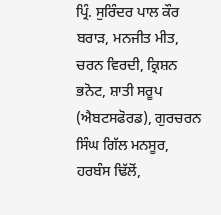ਪ੍ਰਿੰ. ਸੁਰਿੰਦਰ ਪਾਲ ਕੌਰ ਬਰਾੜ, ਮਨਜੀਤ ਮੀਤ, ਚਰਨ ਵਿਰਦੀ, ਕ੍ਰਿਸ਼ਨ ਭਨੋਟ, ਸ਼ਾਤੀ ਸਰੂਪ (ਐਬਟਸਫੋਰਡ), ਗੁਰਚਰਨ ਸਿੰਘ ਗਿੱਲ ਮਨਸੂਰ, ਹਰਬੰਸ ਢਿੱਲੋਂ,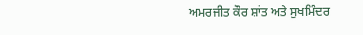ਅਮਰਜੀਤ ਕੌਰ ਸ਼ਾਂਤ ਅਤੇ ਸੁਖਮਿੰਦਰ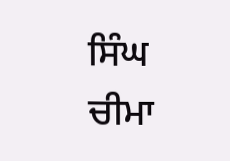ਸਿੰਘ ਚੀਮਾ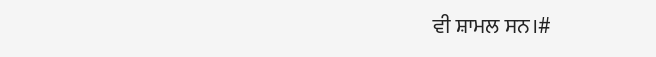ਵੀ ਸ਼ਾਮਲ ਸਨ।#